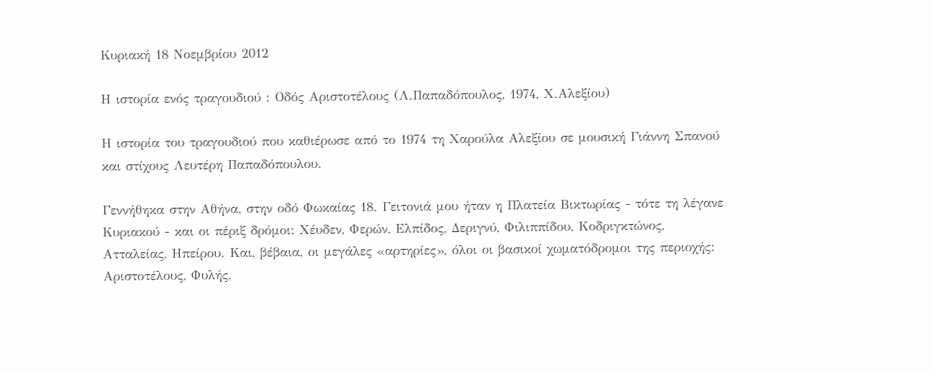Κυριακή 18 Νοεμβρίου 2012

Η ιστορία ενός τραγουδιού : Οδός Αριστοτέλους (Λ.Παπαδόπουλος, 1974, Χ.Αλεξίου)

Η ιστορία του τραγουδιού που καθιέρωσε από το 1974 τη Χαρούλα Αλεξίου σε μουσική Γιάννη Σπανού και στίχους Λευτέρη Παπαδόπουλου.

Γεννήθηκα στην Αθήνα, στην οδό Φωκαίας 18. Γειτονιά μου ήταν η Πλατεία Βικτωρίας - τότε τη λέγανε Κυριακού - και οι πέριξ δρόμοι: Χέυδεν, Φερών, Ελπίδος, Δεριγνύ, Φιλιππίδου, Κοδριγκτώνος, Ατταλείας, Ηπείρου. Και, βέβαια, οι μεγάλες «αρτηρίες», όλοι οι βασικοί χωματόδρομοι της περιοχής: Αριστοτέλους, Φυλής,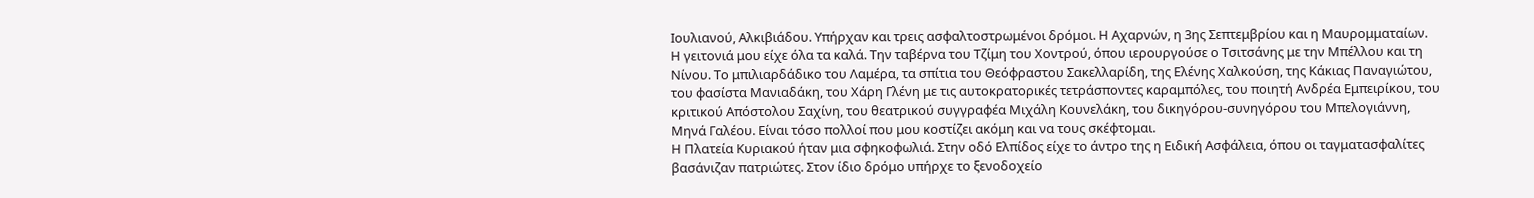Ιουλιανού, Αλκιβιάδου. Υπήρχαν και τρεις ασφαλτοστρωμένοι δρόμοι. Η Αχαρνών, η 3ης Σεπτεμβρίου και η Μαυρομματαίων.
Η γειτονιά μου είχε όλα τα καλά. Την ταβέρνα του Τζίμη του Χοντρού, όπου ιερουργούσε ο Τσιτσάνης με την Μπέλλου και τη Νίνου. Το μπιλιαρδάδικο του Λαμέρα, τα σπίτια του Θεόφραστου Σακελλαρίδη, της Ελένης Χαλκούση, της Κάκιας Παναγιώτου, του φασίστα Μανιαδάκη, του Χάρη Γλένη με τις αυτοκρατορικές τετράσποντες καραμπόλες, του ποιητή Ανδρέα Εμπειρίκου, του κριτικού Απόστολου Σαχίνη, του θεατρικού συγγραφέα Μιχάλη Κουνελάκη, του δικηγόρου-συνηγόρου του Μπελογιάννη, Μηνά Γαλέου. Είναι τόσο πολλοί που μου κοστίζει ακόμη και να τους σκέφτομαι.
Η Πλατεία Κυριακού ήταν μια σφηκοφωλιά. Στην οδό Ελπίδος είχε το άντρο της η Ειδική Ασφάλεια, όπου οι ταγματασφαλίτες βασάνιζαν πατριώτες. Στον ίδιο δρόμο υπήρχε το ξενοδοχείο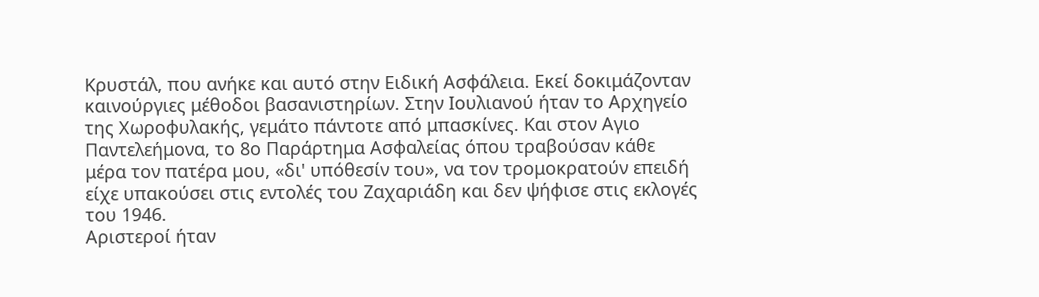Κρυστάλ, που ανήκε και αυτό στην Ειδική Ασφάλεια. Εκεί δοκιμάζονταν καινούργιες μέθοδοι βασανιστηρίων. Στην Ιουλιανού ήταν το Αρχηγείο της Χωροφυλακής, γεμάτο πάντοτε από μπασκίνες. Και στον Αγιο Παντελεήμονα, το 8ο Παράρτημα Ασφαλείας όπου τραβούσαν κάθε μέρα τον πατέρα μου, «δι' υπόθεσίν του», να τον τρομοκρατούν επειδή είχε υπακούσει στις εντολές του Ζαχαριάδη και δεν ψήφισε στις εκλογές του 1946.
Αριστεροί ήταν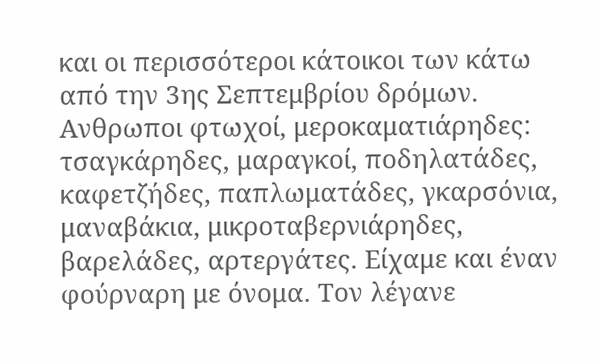και οι περισσότεροι κάτοικοι των κάτω από την 3ης Σεπτεμβρίου δρόμων. Ανθρωποι φτωχοί, μεροκαματιάρηδες: τσαγκάρηδες, μαραγκοί, ποδηλατάδες, καφετζήδες, παπλωματάδες, γκαρσόνια, μαναβάκια, μικροταβερνιάρηδες, βαρελάδες, αρτεργάτες. Είχαμε και έναν φούρναρη με όνομα. Τον λέγανε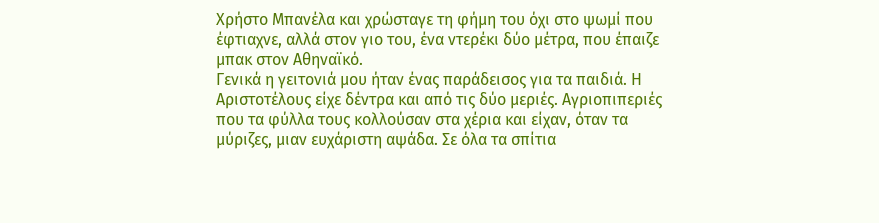Χρήστο Μπανέλα και χρώσταγε τη φήμη του όχι στο ψωμί που έφτιαχνε, αλλά στον γιο του, ένα ντερέκι δύο μέτρα, που έπαιζε μπακ στον Αθηναϊκό.
Γενικά η γειτονιά μου ήταν ένας παράδεισος για τα παιδιά. Η Αριστοτέλους είχε δέντρα και από τις δύο μεριές. Αγριοπιπεριές που τα φύλλα τους κολλούσαν στα χέρια και είχαν, όταν τα μύριζες, μιαν ευχάριστη αψάδα. Σε όλα τα σπίτια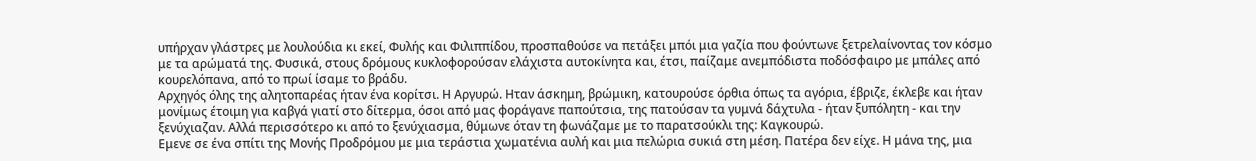υπήρχαν γλάστρες με λουλούδια κι εκεί, Φυλής και Φιλιππίδου, προσπαθούσε να πετάξει μπόι μια γαζία που φούντωνε ξετρελαίνοντας τον κόσμο με τα αρώματά της. Φυσικά, στους δρόμους κυκλοφορούσαν ελάχιστα αυτοκίνητα και, έτσι, παίζαμε ανεμπόδιστα ποδόσφαιρο με μπάλες από κουρελόπανα, από το πρωί ίσαμε το βράδυ.
Αρχηγός όλης της αλητοπαρέας ήταν ένα κορίτσι. Η Αργυρώ. Ηταν άσκημη, βρώμικη, κατουρούσε όρθια όπως τα αγόρια, έβριζε, έκλεβε και ήταν μονίμως έτοιμη για καβγά γιατί στο δίτερμα, όσοι από μας φοράγανε παπούτσια, της πατούσαν τα γυμνά δάχτυλα - ήταν ξυπόλητη - και την ξενύχιαζαν. Αλλά περισσότερο κι από το ξενύχιασμα, θύμωνε όταν τη φωνάζαμε με το παρατσούκλι της: Καγκουρώ.
Εμενε σε ένα σπίτι της Μονής Προδρόμου με μια τεράστια χωματένια αυλή και μια πελώρια συκιά στη μέση. Πατέρα δεν είχε. Η μάνα της, μια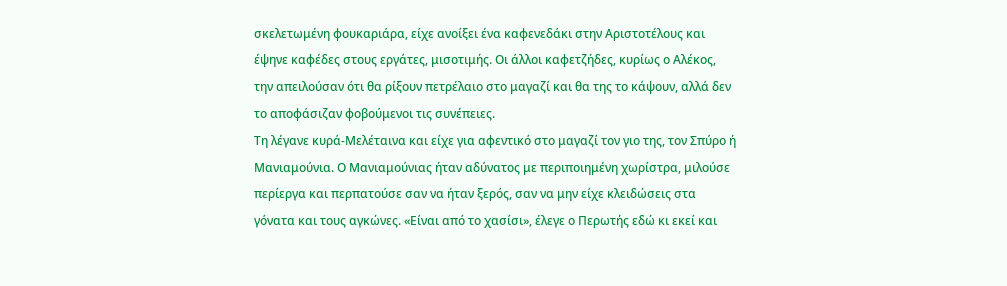σκελετωμένη φουκαριάρα, είχε ανοίξει ένα καφενεδάκι στην Αριστοτέλους και έψηνε καφέδες στους εργάτες, μισοτιμής. Οι άλλοι καφετζήδες, κυρίως ο Αλέκος, την απειλούσαν ότι θα ρίξουν πετρέλαιο στο μαγαζί και θα της το κάψουν, αλλά δεν το αποφάσιζαν φοβούμενοι τις συνέπειες.
Τη λέγανε κυρά-Μελέταινα και είχε για αφεντικό στο μαγαζί τον γιο της, τον Σπύρο ή Μανιαμούνια. Ο Μανιαμούνιας ήταν αδύνατος με περιποιημένη χωρίστρα, μιλούσε περίεργα και περπατούσε σαν να ήταν ξερός, σαν να μην είχε κλειδώσεις στα γόνατα και τους αγκώνες. «Είναι από το χασίσι», έλεγε ο Περωτής εδώ κι εκεί και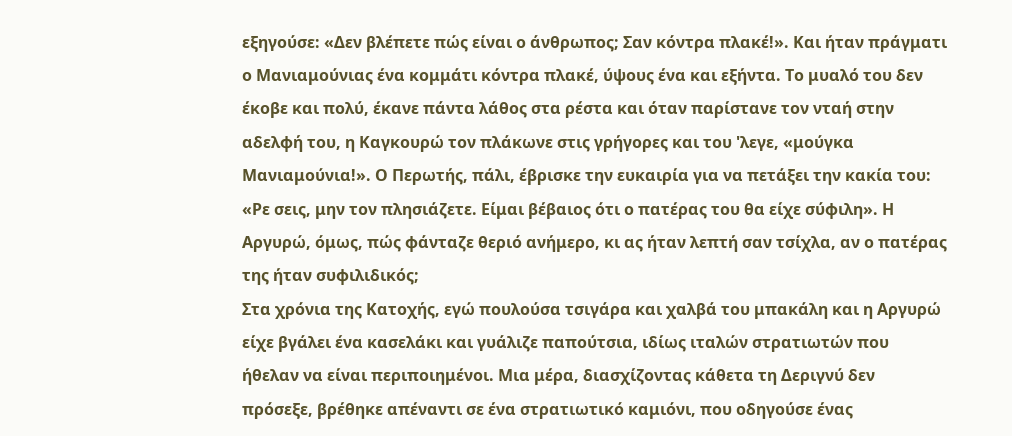εξηγούσε: «Δεν βλέπετε πώς είναι ο άνθρωπος; Σαν κόντρα πλακέ!». Και ήταν πράγματι ο Μανιαμούνιας ένα κομμάτι κόντρα πλακέ, ύψους ένα και εξήντα. Το μυαλό του δεν έκοβε και πολύ, έκανε πάντα λάθος στα ρέστα και όταν παρίστανε τον νταή στην αδελφή του, η Καγκουρώ τον πλάκωνε στις γρήγορες και του 'λεγε, «μούγκα Μανιαμούνια!». Ο Περωτής, πάλι, έβρισκε την ευκαιρία για να πετάξει την κακία του: «Ρε σεις, μην τον πλησιάζετε. Είμαι βέβαιος ότι ο πατέρας του θα είχε σύφιλη». Η Αργυρώ, όμως, πώς φάνταζε θεριό ανήμερο, κι ας ήταν λεπτή σαν τσίχλα, αν ο πατέρας της ήταν συφιλιδικός;
Στα χρόνια της Κατοχής, εγώ πουλούσα τσιγάρα και χαλβά του μπακάλη και η Αργυρώ είχε βγάλει ένα κασελάκι και γυάλιζε παπούτσια, ιδίως ιταλών στρατιωτών που ήθελαν να είναι περιποιημένοι. Μια μέρα, διασχίζοντας κάθετα τη Δεριγνύ δεν πρόσεξε, βρέθηκε απέναντι σε ένα στρατιωτικό καμιόνι, που οδηγούσε ένας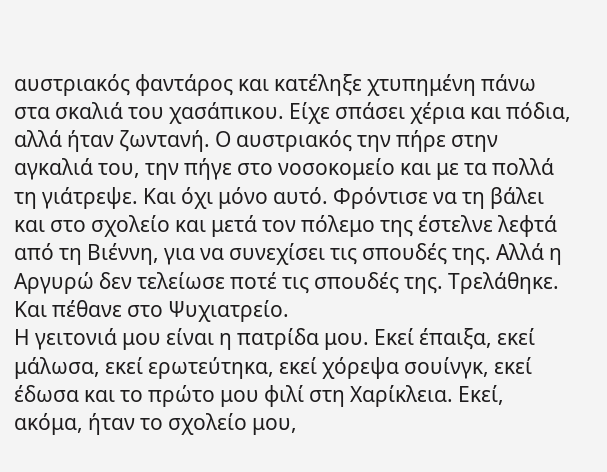αυστριακός φαντάρος και κατέληξε χτυπημένη πάνω στα σκαλιά του χασάπικου. Είχε σπάσει χέρια και πόδια, αλλά ήταν ζωντανή. Ο αυστριακός την πήρε στην αγκαλιά του, την πήγε στο νοσοκομείο και με τα πολλά τη γιάτρεψε. Και όχι μόνο αυτό. Φρόντισε να τη βάλει και στο σχολείο και μετά τον πόλεμο της έστελνε λεφτά από τη Βιέννη, για να συνεχίσει τις σπουδές της. Αλλά η Αργυρώ δεν τελείωσε ποτέ τις σπουδές της. Τρελάθηκε. Και πέθανε στο Ψυχιατρείο.
Η γειτονιά μου είναι η πατρίδα μου. Εκεί έπαιξα, εκεί μάλωσα, εκεί ερωτεύτηκα, εκεί χόρεψα σουίνγκ, εκεί έδωσα και το πρώτο μου φιλί στη Χαρίκλεια. Εκεί, ακόμα, ήταν το σχολείο μου,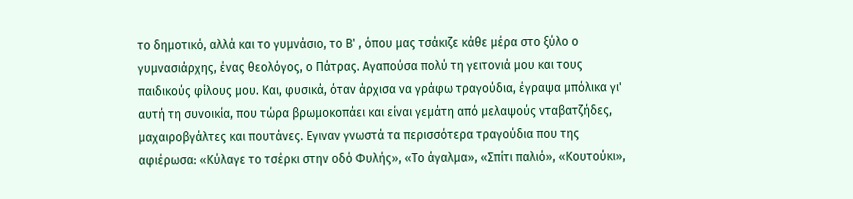το δημοτικό, αλλά και το γυμνάσιο, το Β' , όπου μας τσάκιζε κάθε μέρα στο ξύλο ο γυμνασιάρχης, ένας θεολόγος, ο Πάτρας. Αγαπούσα πολύ τη γειτονιά μου και τους παιδικούς φίλους μου. Και, φυσικά, όταν άρχισα να γράφω τραγούδια, έγραψα μπόλικα γι' αυτή τη συνοικία, που τώρα βρωμοκοπάει και είναι γεμάτη από μελαψούς νταβατζήδες, μαχαιροβγάλτες και πουτάνες. Εγιναν γνωστά τα περισσότερα τραγούδια που της αφιέρωσα: «Κύλαγε το τσέρκι στην οδό Φυλής», «Το άγαλμα», «Σπίτι παλιό», «Κουτούκι»,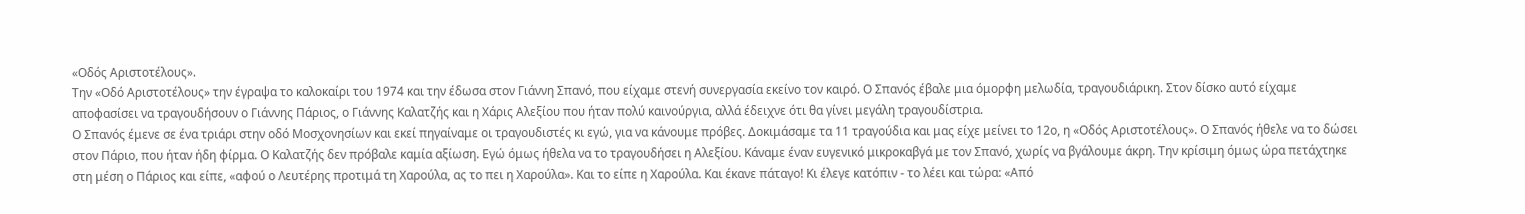«Οδός Αριστοτέλους».
Την «Οδό Αριστοτέλους» την έγραψα το καλοκαίρι του 1974 και την έδωσα στον Γιάννη Σπανό, που είχαμε στενή συνεργασία εκείνο τον καιρό. Ο Σπανός έβαλε μια όμορφη μελωδία, τραγουδιάρικη. Στον δίσκο αυτό είχαμε αποφασίσει να τραγουδήσουν ο Γιάννης Πάριος, ο Γιάννης Καλατζής και η Χάρις Αλεξίου που ήταν πολύ καινούργια, αλλά έδειχνε ότι θα γίνει μεγάλη τραγουδίστρια.
Ο Σπανός έμενε σε ένα τριάρι στην οδό Μοσχονησίων και εκεί πηγαίναμε οι τραγουδιστές κι εγώ, για να κάνουμε πρόβες. Δοκιμάσαμε τα 11 τραγούδια και μας είχε μείνει το 12ο, η «Οδός Αριστοτέλους». Ο Σπανός ήθελε να το δώσει στον Πάριο, που ήταν ήδη φίρμα. Ο Καλατζής δεν πρόβαλε καμία αξίωση. Εγώ όμως ήθελα να το τραγουδήσει η Αλεξίου. Κάναμε έναν ευγενικό μικροκαβγά με τον Σπανό, χωρίς να βγάλουμε άκρη. Την κρίσιμη όμως ώρα πετάχτηκε στη μέση ο Πάριος και είπε, «αφού ο Λευτέρης προτιμά τη Χαρούλα, ας το πει η Χαρούλα». Και το είπε η Χαρούλα. Και έκανε πάταγο! Κι έλεγε κατόπιν - το λέει και τώρα: «Από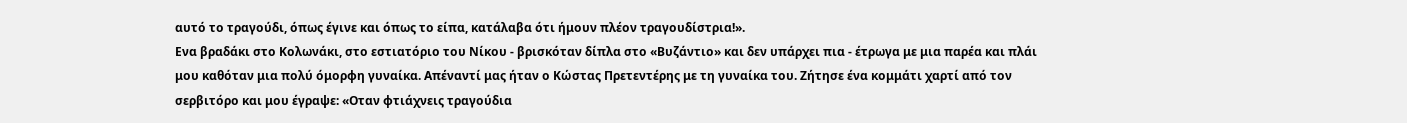αυτό το τραγούδι, όπως έγινε και όπως το είπα, κατάλαβα ότι ήμουν πλέον τραγουδίστρια!».
Ενα βραδάκι στο Κολωνάκι, στο εστιατόριο του Νίκου - βρισκόταν δίπλα στο «Βυζάντιο» και δεν υπάρχει πια - έτρωγα με μια παρέα και πλάι μου καθόταν μια πολύ όμορφη γυναίκα. Απέναντί μας ήταν ο Κώστας Πρετεντέρης με τη γυναίκα του. Ζήτησε ένα κομμάτι χαρτί από τον σερβιτόρο και μου έγραψε: «Οταν φτιάχνεις τραγούδια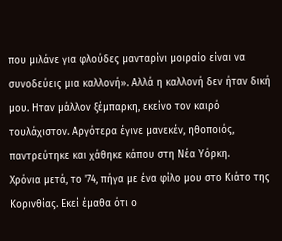που μιλάνε για φλούδες μανταρίνι μοιραίο είναι να συνοδεύεις μια καλλονή». Αλλά η καλλονή δεν ήταν δική μου. Ηταν μάλλον ξέμπαρκη, εκείνο τον καιρό τουλάχιστον. Αργότερα έγινε μανεκέν, ηθοποιός, παντρεύτηκε και χάθηκε κάπου στη Νέα Υόρκη.
Χρόνια μετά, το '74, πήγα με ένα φίλο μου στο Κιάτο της Κορινθίας. Εκεί έμαθα ότι ο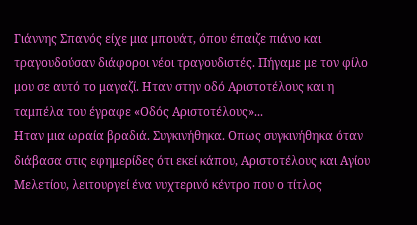Γιάννης Σπανός είχε μια μπουάτ, όπου έπαιζε πιάνο και τραγουδούσαν διάφοροι νέοι τραγουδιστές. Πήγαμε με τον φίλο μου σε αυτό το μαγαζί. Ηταν στην οδό Αριστοτέλους και η ταμπέλα του έγραφε «Οδός Αριστοτέλους»...
Ηταν μια ωραία βραδιά. Συγκινήθηκα. Οπως συγκινήθηκα όταν διάβασα στις εφημερίδες ότι εκεί κάπου, Αριστοτέλους και Αγίου Μελετίου, λειτουργεί ένα νυχτερινό κέντρο που ο τίτλος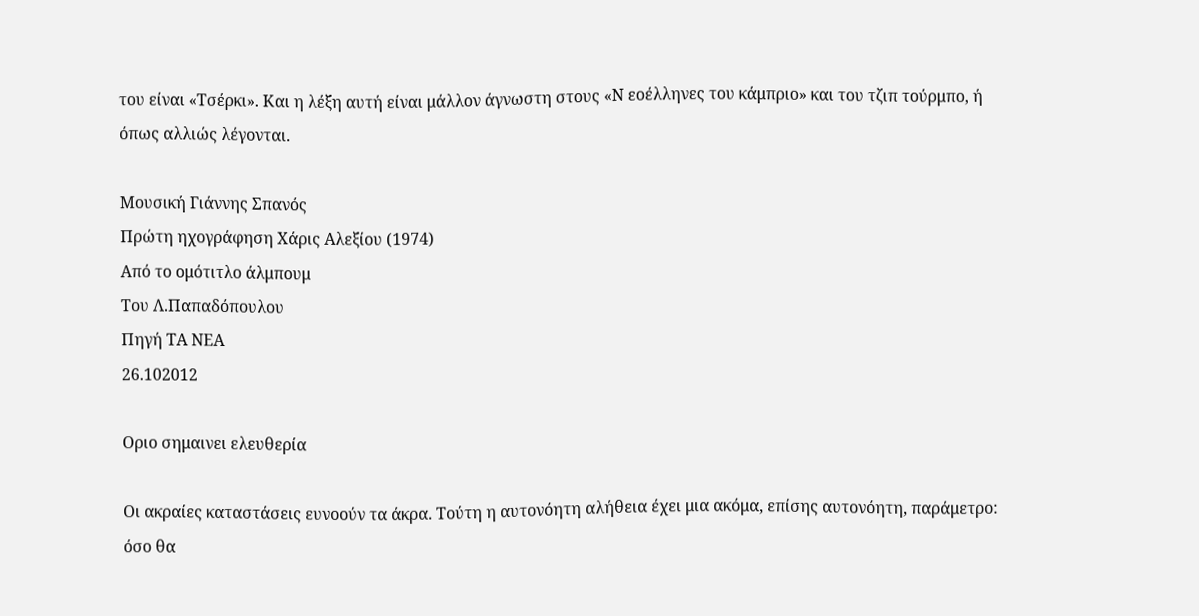του είναι «Τσέρκι». Και η λέξη αυτή είναι μάλλον άγνωστη στους «Ν εοέλληνες του κάμπριο» και του τζιπ τούρμπο, ή όπως αλλιώς λέγονται.

Μουσική Γιάννης Σπανός
Πρώτη ηχογράφηση Χάρις Αλεξίου (1974)
Από το ομότιτλο άλμπουμ
Του Λ.Παπαδόπουλου
Πηγή ΤΑ ΝΕΑ
26.102012

Οριο σημαινει ελευθερία

Οι ακραίες καταστάσεις ευνοούν τα άκρα. Τούτη η αυτονόητη αλήθεια έχει μια ακόμα, επίσης αυτονόητη, παράμετρο: όσο θα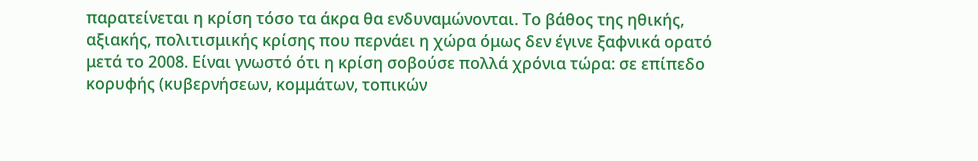παρατείνεται η κρίση τόσο τα άκρα θα ενδυναμώνονται. Το βάθος της ηθικής, αξιακής, πολιτισμικής κρίσης που περνάει η χώρα όμως δεν έγινε ξαφνικά ορατό μετά το 2008. Είναι γνωστό ότι η κρίση σοβούσε πολλά χρόνια τώρα: σε επίπεδο κορυφής (κυβερνήσεων, κομμάτων, τοπικών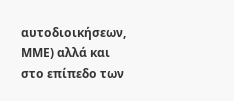αυτοδιοικήσεων, ΜΜΕ) αλλά και στο επίπεδο των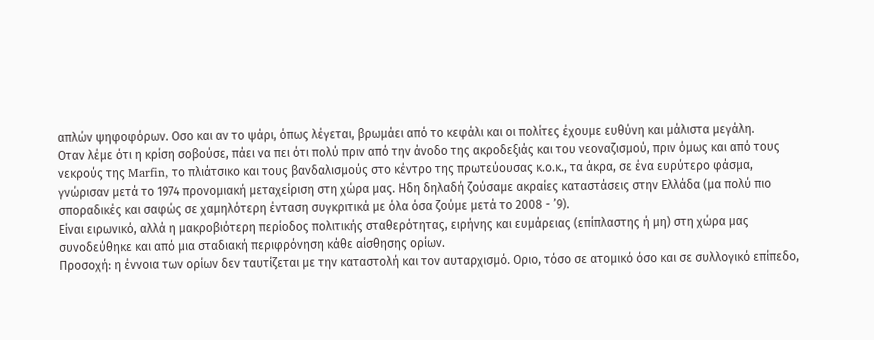απλών ψηφοφόρων. Οσο και αν το ψάρι, όπως λέγεται, βρωμάει από το κεφάλι και οι πολίτες έχουμε ευθύνη και μάλιστα μεγάλη.
Οταν λέμε ότι η κρίση σοβούσε, πάει να πει ότι πολύ πριν από την άνοδο της ακροδεξιάς και του νεοναζισμού, πριν όμως και από τους νεκρούς της Marfin, το πλιάτσικο και τους βανδαλισμούς στο κέντρο της πρωτεύουσας κ.ο.κ., τα άκρα, σε ένα ευρύτερο φάσμα, γνώρισαν μετά το 1974 προνομιακή μεταχείριση στη χώρα μας. Ηδη δηλαδή ζούσαμε ακραίες καταστάσεις στην Ελλάδα (μα πολύ πιο σποραδικές και σαφώς σε χαμηλότερη ένταση συγκριτικά με όλα όσα ζούμε μετά το 2008 - ’9).
Είναι ειρωνικό, αλλά η μακροβιότερη περίοδος πολιτικής σταθερότητας, ειρήνης και ευμάρειας (επίπλαστης ή μη) στη χώρα μας συνοδεύθηκε και από μια σταδιακή περιφρόνηση κάθε αίσθησης ορίων.
Προσοχή: η έννοια των ορίων δεν ταυτίζεται με την καταστολή και τον αυταρχισμό. Οριο, τόσο σε ατομικό όσο και σε συλλογικό επίπεδο,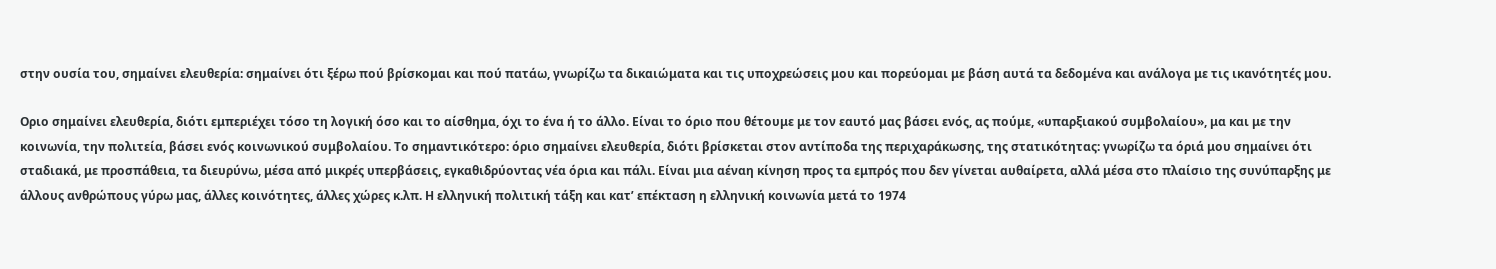στην ουσία του, σημαίνει ελευθερία: σημαίνει ότι ξέρω πού βρίσκομαι και πού πατάω, γνωρίζω τα δικαιώματα και τις υποχρεώσεις μου και πορεύομαι με βάση αυτά τα δεδομένα και ανάλογα με τις ικανότητές μου.

Οριο σημαίνει ελευθερία, διότι εμπεριέχει τόσο τη λογική όσο και το αίσθημα, όχι το ένα ή το άλλο. Είναι το όριο που θέτουμε με τον εαυτό μας βάσει ενός, ας πούμε, «υπαρξιακού συμβολαίου», μα και με την κοινωνία, την πολιτεία, βάσει ενός κοινωνικού συμβολαίου. Το σημαντικότερο: όριο σημαίνει ελευθερία, διότι βρίσκεται στον αντίποδα της περιχαράκωσης, της στατικότητας: γνωρίζω τα όριά μου σημαίνει ότι σταδιακά, με προσπάθεια, τα διευρύνω, μέσα από μικρές υπερβάσεις, εγκαθιδρύοντας νέα όρια και πάλι. Είναι μια αέναη κίνηση προς τα εμπρός που δεν γίνεται αυθαίρετα, αλλά μέσα στο πλαίσιο της συνύπαρξης με άλλους ανθρώπους γύρω μας, άλλες κοινότητες, άλλες χώρες κ.λπ. Η ελληνική πολιτική τάξη και κατ’ επέκταση η ελληνική κοινωνία μετά το 1974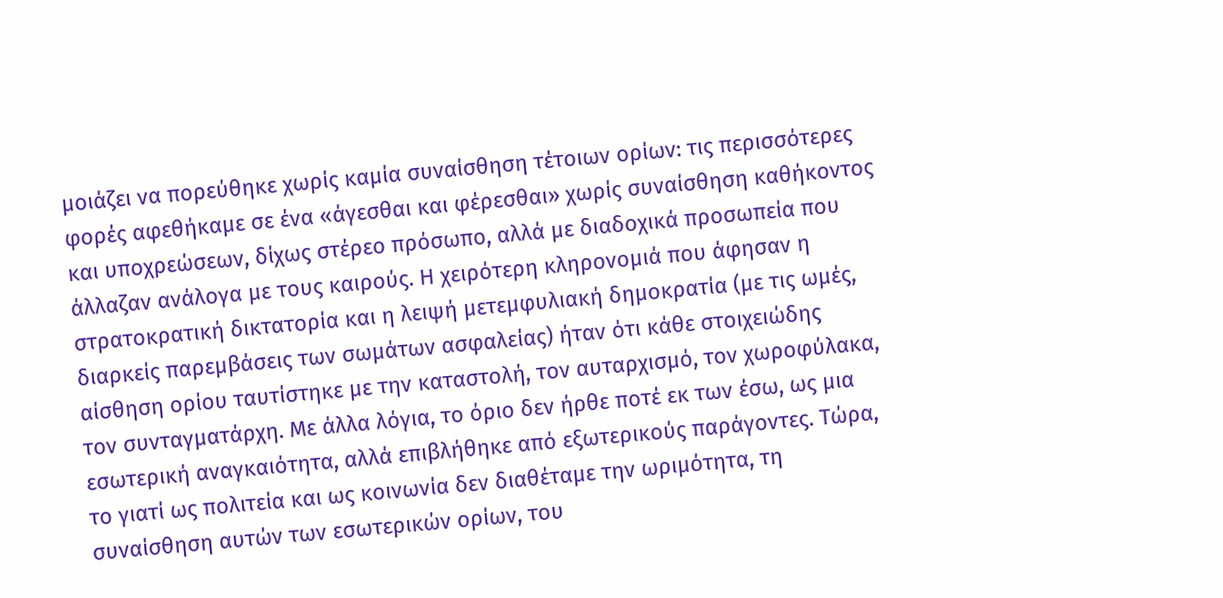μοιάζει να πορεύθηκε χωρίς καμία συναίσθηση τέτοιων ορίων: τις περισσότερες φορές αφεθήκαμε σε ένα «άγεσθαι και φέρεσθαι» χωρίς συναίσθηση καθήκοντος και υποχρεώσεων, δίχως στέρεο πρόσωπο, αλλά με διαδοχικά προσωπεία που άλλαζαν ανάλογα με τους καιρούς. Η χειρότερη κληρονομιά που άφησαν η στρατοκρατική δικτατορία και η λειψή μετεμφυλιακή δημοκρατία (με τις ωμές, διαρκείς παρεμβάσεις των σωμάτων ασφαλείας) ήταν ότι κάθε στοιχειώδης αίσθηση ορίου ταυτίστηκε με την καταστολή, τον αυταρχισμό, τον χωροφύλακα, τον συνταγματάρχη. Με άλλα λόγια, το όριο δεν ήρθε ποτέ εκ των έσω, ως μια εσωτερική αναγκαιότητα, αλλά επιβλήθηκε από εξωτερικούς παράγοντες. Τώρα, το γιατί ως πολιτεία και ως κοινωνία δεν διαθέταμε την ωριμότητα, τη συναίσθηση αυτών των εσωτερικών ορίων, του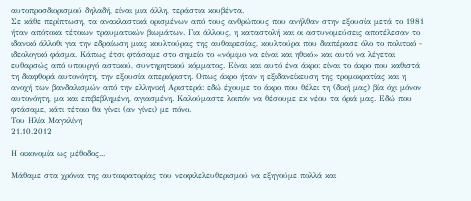αυτοπροσδιορισμού δηλαδή, είναι μια άλλη, τεράστια κουβέντα.
Σε κάθε περίπτωση, τα ανακλαστικά ορισμένων από τους ανθρώπους που ανήλθαν στην εξουσία μετά το 1981 ήταν απότοκα τέτοιων τραυματικών βιωμάτων. Για άλλους, η καταστολή και οι αστυνομεύσεις αποτέλεσαν το ιδανικό άλλοθι για την εδραίωση μιας κουλτούρας της αυθαιρεσίας, κουλτούρα που διαπέρασε όλο το πολιτικό - ιδεολογικό φάσμα. Κάπως έτσι φτάσαμε στο σημείο το «νόμιμο να είναι και ηθικό» και αυτό να λέγεται ευθαρσώς από υπουργό αστικού, συντηρητικού κόμματος. Είναι και αυτό ένα άκρο: είναι το άκρο που καθιστά τη διαφθορά αυτονόητη, την εξουσία απεριόριστη. Οπως άκρο ήταν η εξιδανείκευση της τρομοκρατίας και η ανοχή των βανδαλισμών από την ελληνική Αριστερά: εδώ έχουμε το άκρο που θέλει τη (δική μας) βία όχι μόνον αυτονόητη, μα και επιβεβλημένη, αγιασμένη. Καλούμαστε λοιπόν να θέσουμε εκ νέου τα όριά μας. Εδώ που φτάσαμε, κάτι τέτοιο θα γίνει (αν γίνει) με πόνο.
Του Ηλία Μαγκλίνη
21.10.2012

Η οικονομία ως μέθοδος...

Μάθαμε στα χρόνια της αυτοκρατορίας του νεοφιλελευθερισμού να εξηγούμε πολλά και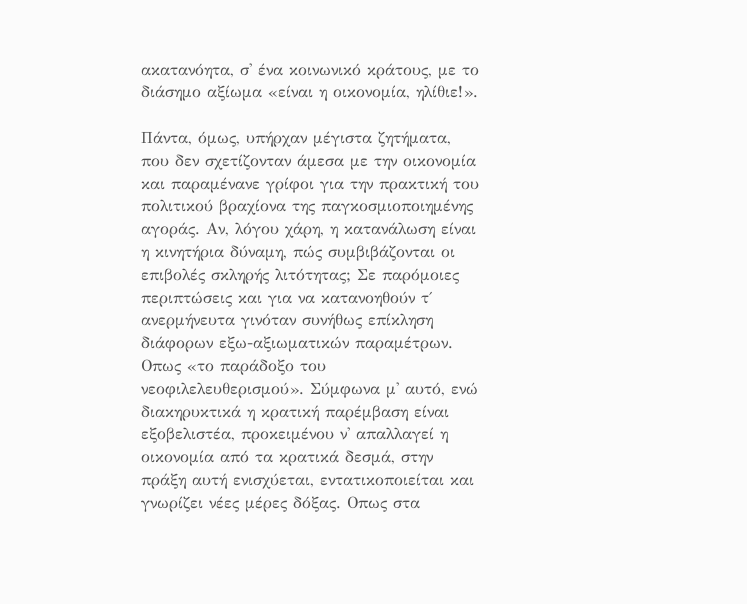ακατανόητα, σ' ένα κοινωνικό κράτους, με το διάσημο αξίωμα «είναι η οικονομία, ηλίθιε!».

Πάντα, όμως, υπήρχαν μέγιστα ζητήματα, που δεν σχετίζονταν άμεσα με την οικονομία και παραμένανε γρίφοι για την πρακτική του πολιτικού βραχίονα της παγκοσμιοποιημένης αγοράς. Αν, λόγου χάρη, η κατανάλωση είναι η κινητήρια δύναμη, πώς συμβιβάζονται οι επιβολές σκληρής λιτότητας; Σε παρόμοιες περιπτώσεις και για να κατανοηθούν τ΄ ανερμήνευτα γινόταν συνήθως επίκληση διάφορων εξω-αξιωματικών παραμέτρων. Οπως «το παράδοξο του νεοφιλελευθερισμού». Σύμφωνα μ' αυτό, ενώ διακηρυκτικά η κρατική παρέμβαση είναι εξοβελιστέα, προκειμένου ν' απαλλαγεί η οικονομία από τα κρατικά δεσμά, στην πράξη αυτή ενισχύεται, εντατικοποιείται και γνωρίζει νέες μέρες δόξας. Οπως στα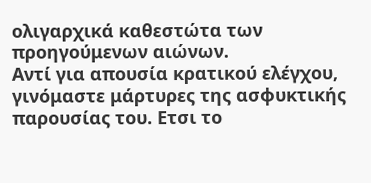ολιγαρχικά καθεστώτα των προηγούμενων αιώνων.
Αντί για απουσία κρατικού ελέγχου, γινόμαστε μάρτυρες της ασφυκτικής παρουσίας του. Ετσι το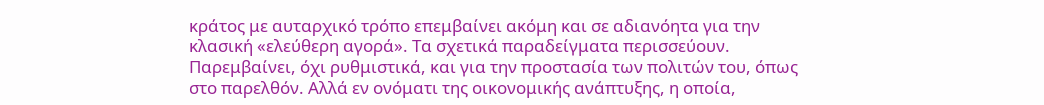κράτος με αυταρχικό τρόπο επεμβαίνει ακόμη και σε αδιανόητα για την κλασική «ελεύθερη αγορά». Τα σχετικά παραδείγματα περισσεύουν. Παρεμβαίνει, όχι ρυθμιστικά, και για την προστασία των πολιτών του, όπως στο παρελθόν. Αλλά εν ονόματι της οικονομικής ανάπτυξης, η οποία,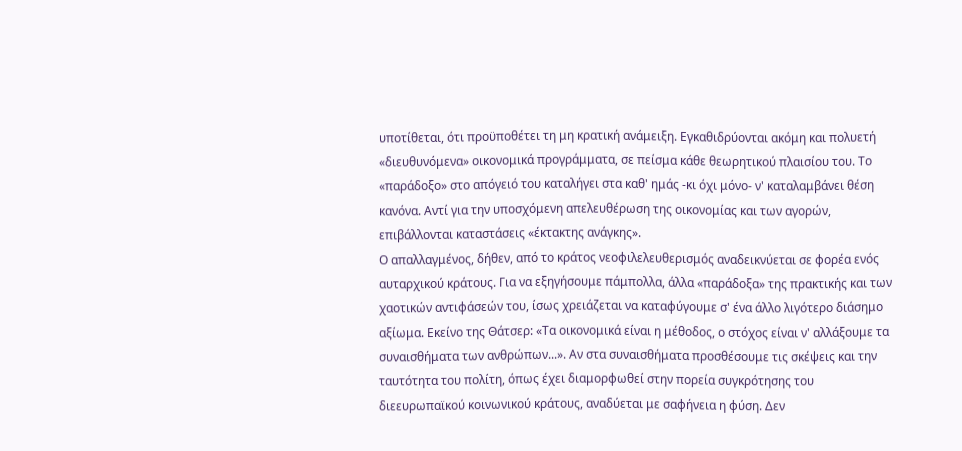υποτίθεται, ότι προϋποθέτει τη μη κρατική ανάμειξη. Εγκαθιδρύονται ακόμη και πολυετή «διευθυνόμενα» οικονομικά προγράμματα, σε πείσμα κάθε θεωρητικού πλαισίου του. Το «παράδοξο» στο απόγειό του καταλήγει στα καθ' ημάς -κι όχι μόνο- ν' καταλαμβάνει θέση κανόνα. Αντί για την υποσχόμενη απελευθέρωση της οικονομίας και των αγορών, επιβάλλονται καταστάσεις «έκτακτης ανάγκης».
Ο απαλλαγμένος, δήθεν, από το κράτος νεοφιλελευθερισμός αναδεικνύεται σε φορέα ενός αυταρχικού κράτους. Για να εξηγήσουμε πάμπολλα, άλλα «παράδοξα» της πρακτικής και των χαοτικών αντιφάσεών του, ίσως χρειάζεται να καταφύγουμε σ' ένα άλλο λιγότερο διάσημο αξίωμα. Εκείνο της Θάτσερ: «Τα οικονομικά είναι η μέθοδος, ο στόχος είναι ν' αλλάξουμε τα συναισθήματα των ανθρώπων...». Αν στα συναισθήματα προσθέσουμε τις σκέψεις και την ταυτότητα του πολίτη, όπως έχει διαμορφωθεί στην πορεία συγκρότησης του διεευρωπαϊκού κοινωνικού κράτους, αναδύεται με σαφήνεια η φύση. Δεν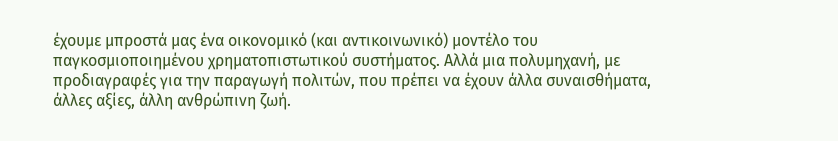έχουμε μπροστά μας ένα οικονομικό (και αντικοινωνικό) μοντέλο του παγκοσμιοποιημένου χρηματοπιστωτικού συστήματος. Αλλά μια πολυμηχανή, με προδιαγραφές για την παραγωγή πολιτών, που πρέπει να έχουν άλλα συναισθήματα, άλλες αξίες, άλλη ανθρώπινη ζωή.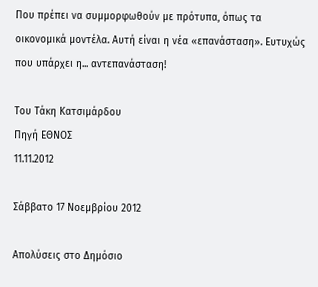Που πρέπει να συμμορφωθούν με πρότυπα, όπως τα οικονομικά μοντέλα. Αυτή είναι η νέα «επανάσταση». Ευτυχώς που υπάρχει η... αντεπανάσταση!

Του Τάκη Κατσιμάρδου
Πηγή ΕΘΝΟΣ
11.11.2012

Σάββατο 17 Νοεμβρίου 2012

Απολύσεις στο Δημόσιο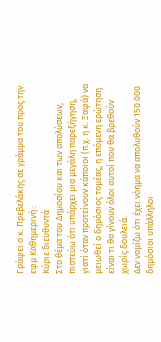Γράφει ο κ. Πρεβελάκης σε γράμμα του προς την εφμ Καθημερινή :
Κύριε διευθυντά
Στο θέμα του Δημοσίου και των απολύσεων, πιστεύω ότι υπάρχει μια μεγάλη παρεξήγηση, γιατί όταν προτείνουν κάποιοι (π.χ. η κ. Ξαφά) να μειωθεί ο δημόσιος τομέας, η επόμενη ερώτηση είναι τι θα γίνουν όλοι αυτοί που θα βρεθούν χωρίς δουλειά.
Δεν νομίζω ότι έχει νόημα να απολυθούν 150.000 δημόσιοι υπάλληλοι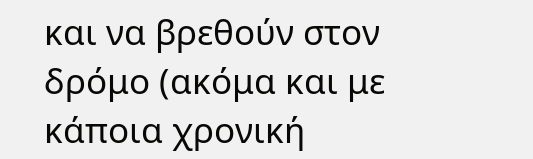και να βρεθούν στον δρόμο (ακόμα και με κάποια χρονική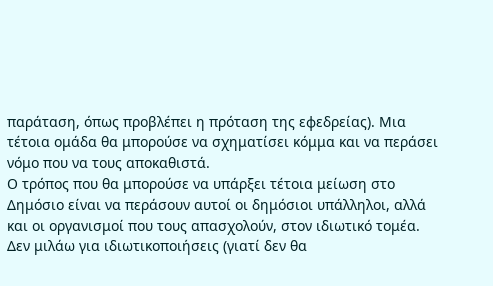παράταση, όπως προβλέπει η πρόταση της εφεδρείας). Μια τέτοια ομάδα θα μπορούσε να σχηματίσει κόμμα και να περάσει νόμο που να τους αποκαθιστά.
Ο τρόπος που θα μπορούσε να υπάρξει τέτοια μείωση στο Δημόσιο είναι να περάσουν αυτοί οι δημόσιοι υπάλληλοι, αλλά και οι οργανισμοί που τους απασχολούν, στον ιδιωτικό τομέα.
Δεν μιλάω για ιδιωτικοποιήσεις (γιατί δεν θα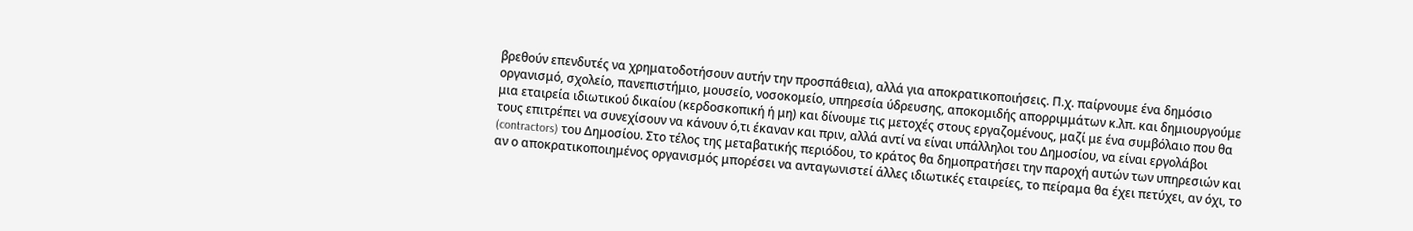βρεθούν επενδυτές να χρηματοδοτήσουν αυτήν την προσπάθεια), αλλά για αποκρατικοποιήσεις. Π.χ. παίρνουμε ένα δημόσιο οργανισμό, σχολείο, πανεπιστήμιο, μουσείο, νοσοκομείο, υπηρεσία ύδρευσης, αποκομιδής απορριμμάτων κ.λπ. και δημιουργούμε μια εταιρεία ιδιωτικού δικαίου (κερδοσκοπική ή μη) και δίνουμε τις μετοχές στους εργαζομένους, μαζί με ένα συμβόλαιο που θα τους επιτρέπει να συνεχίσουν να κάνουν ό,τι έκαναν και πριν, αλλά αντί να είναι υπάλληλοι του Δημοσίου, να είναι εργολάβοι (contractors) του Δημοσίου. Στο τέλος της μεταβατικής περιόδου, το κράτος θα δημοπρατήσει την παροχή αυτών των υπηρεσιών και αν ο αποκρατικοποιημένος οργανισμός μπορέσει να ανταγωνιστεί άλλες ιδιωτικές εταιρείες, το πείραμα θα έχει πετύχει, αν όχι, το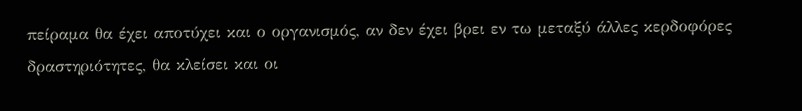πείραμα θα έχει αποτύχει και ο οργανισμός, αν δεν έχει βρει εν τω μεταξύ άλλες κερδοφόρες δραστηριότητες, θα κλείσει και οι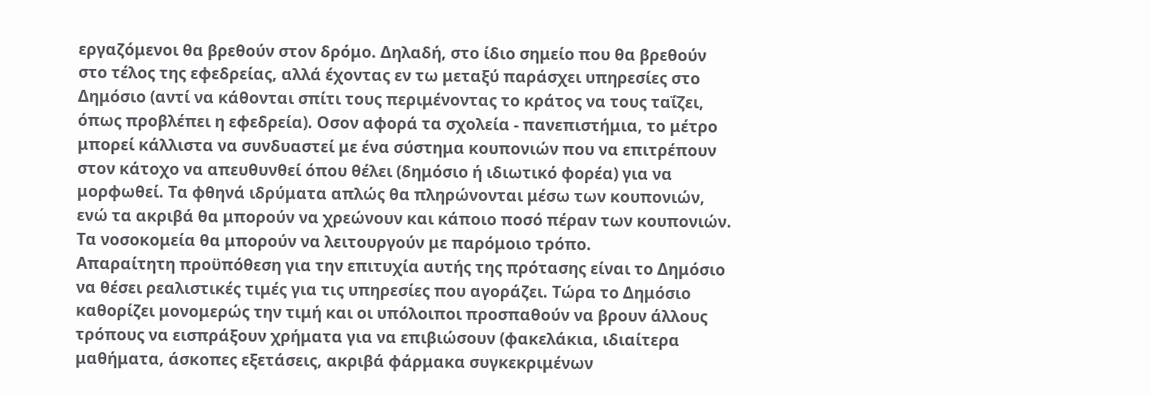εργαζόμενοι θα βρεθούν στον δρόμο. Δηλαδή, στο ίδιο σημείο που θα βρεθούν στο τέλος της εφεδρείας, αλλά έχοντας εν τω μεταξύ παράσχει υπηρεσίες στο Δημόσιο (αντί να κάθονται σπίτι τους περιμένοντας το κράτος να τους ταΐζει, όπως προβλέπει η εφεδρεία). Oσον αφορά τα σχολεία - πανεπιστήμια, το μέτρο μπορεί κάλλιστα να συνδυαστεί με ένα σύστημα κουπονιών που να επιτρέπουν στον κάτοχο να απευθυνθεί όπου θέλει (δημόσιο ή ιδιωτικό φορέα) για να μορφωθεί. Τα φθηνά ιδρύματα απλώς θα πληρώνονται μέσω των κουπονιών, ενώ τα ακριβά θα μπορούν να χρεώνουν και κάποιο ποσό πέραν των κουπονιών. Τα νοσοκομεία θα μπορούν να λειτουργούν με παρόμοιο τρόπο.
Απαραίτητη προϋπόθεση για την επιτυχία αυτής της πρότασης είναι το Δημόσιο να θέσει ρεαλιστικές τιμές για τις υπηρεσίες που αγοράζει. Τώρα το Δημόσιο καθορίζει μονομερώς την τιμή και οι υπόλοιποι προσπαθούν να βρουν άλλους τρόπους να εισπράξουν χρήματα για να επιβιώσουν (φακελάκια, ιδιαίτερα μαθήματα, άσκοπες εξετάσεις, ακριβά φάρμακα συγκεκριμένων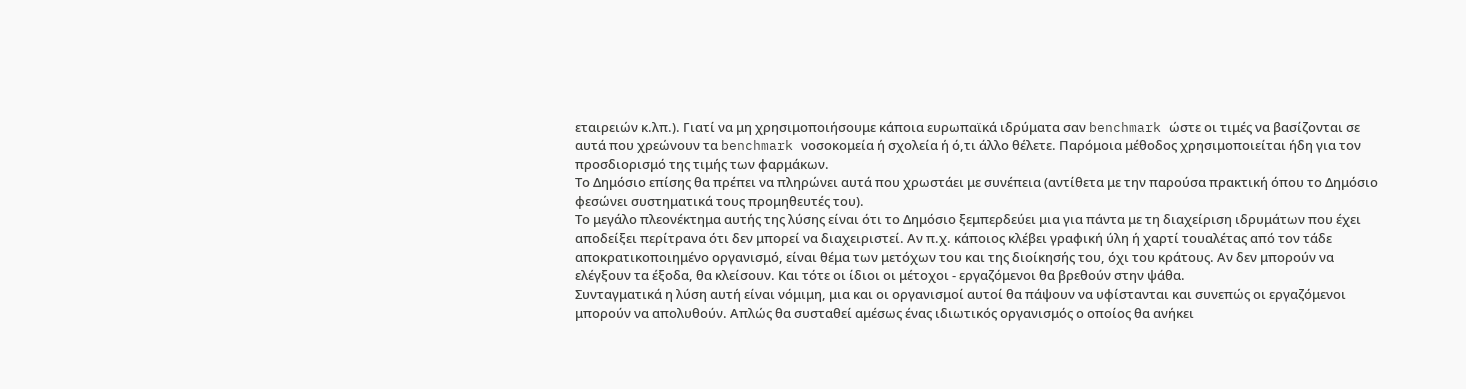εταιρειών κ.λπ.). Γιατί να μη χρησιμοποιήσουμε κάποια ευρωπαϊκά ιδρύματα σαν benchmark ώστε οι τιμές να βασίζονται σε αυτά που χρεώνουν τα benchmark νοσοκομεία ή σχολεία ή ό,τι άλλο θέλετε. Παρόμοια μέθοδος χρησιμοποιείται ήδη για τον προσδιορισμό της τιμής των φαρμάκων.
Το Δημόσιο επίσης θα πρέπει να πληρώνει αυτά που χρωστάει με συνέπεια (αντίθετα με την παρούσα πρακτική όπου το Δημόσιο φεσώνει συστηματικά τους προμηθευτές του).
Το μεγάλο πλεονέκτημα αυτής της λύσης είναι ότι το Δημόσιο ξεμπερδεύει μια για πάντα με τη διαχείριση ιδρυμάτων που έχει αποδείξει περίτρανα ότι δεν μπορεί να διαχειριστεί. Αν π.χ. κάποιος κλέβει γραφική ύλη ή χαρτί τουαλέτας από τον τάδε αποκρατικοποιημένο οργανισμό, είναι θέμα των μετόχων του και της διοίκησής του, όχι του κράτους. Αν δεν μπορούν να ελέγξουν τα έξοδα, θα κλείσουν. Και τότε οι ίδιοι οι μέτοχοι - εργαζόμενοι θα βρεθούν στην ψάθα.
Συνταγματικά η λύση αυτή είναι νόμιμη, μια και οι οργανισμοί αυτοί θα πάψουν να υφίστανται και συνεπώς οι εργαζόμενοι μπορούν να απολυθούν. Απλώς θα συσταθεί αμέσως ένας ιδιωτικός οργανισμός ο οποίος θα ανήκει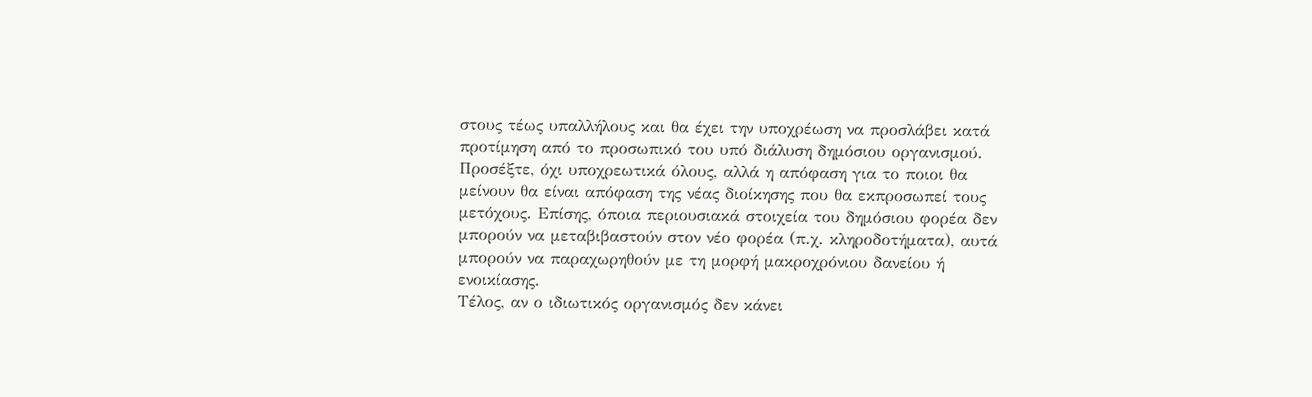στους τέως υπαλλήλους και θα έχει την υποχρέωση να προσλάβει κατά προτίμηση από το προσωπικό του υπό διάλυση δημόσιου οργανισμού.
Προσέξτε, όχι υποχρεωτικά όλους, αλλά η απόφαση για το ποιοι θα μείνουν θα είναι απόφαση της νέας διοίκησης που θα εκπροσωπεί τους μετόχους. Επίσης, όποια περιουσιακά στοιχεία του δημόσιου φορέα δεν μπορούν να μεταβιβαστούν στον νέο φορέα (π.χ. κληροδοτήματα), αυτά μπορούν να παραχωρηθούν με τη μορφή μακροχρόνιου δανείου ή ενοικίασης.
Τέλος, αν ο ιδιωτικός οργανισμός δεν κάνει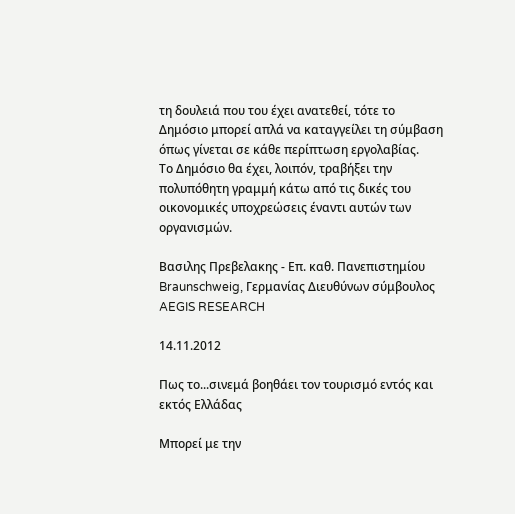τη δουλειά που του έχει ανατεθεί, τότε το Δημόσιο μπορεί απλά να καταγγείλει τη σύμβαση όπως γίνεται σε κάθε περίπτωση εργολαβίας.
Το Δημόσιο θα έχει, λοιπόν, τραβήξει την πολυπόθητη γραμμή κάτω από τις δικές του οικονομικές υποχρεώσεις έναντι αυτών των οργανισμών.

Βασιλης Πρεβελακης - Eπ. καθ. Πανεπιστημίου Braunschweig, Γερμανίας Διευθύνων σύμβουλος AEGIS RESEARCH

14.11.2012

Πως το...σινεμά βοηθάει τον τουρισμό εντός και εκτός Ελλάδας

Μπορεί με την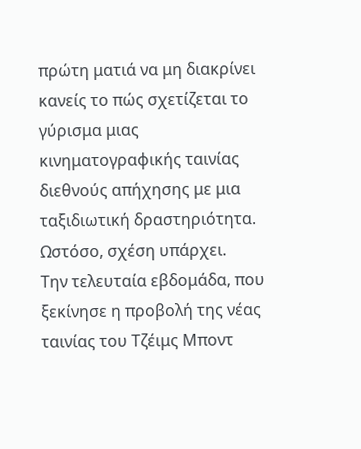πρώτη ματιά να μη διακρίνει κανείς το πώς σχετίζεται το γύρισμα μιας κινηματογραφικής ταινίας διεθνούς απήχησης με μια ταξιδιωτική δραστηριότητα. Ωστόσο, σχέση υπάρχει.
Την τελευταία εβδομάδα, που ξεκίνησε η προβολή της νέας ταινίας του Τζέιμς Μποντ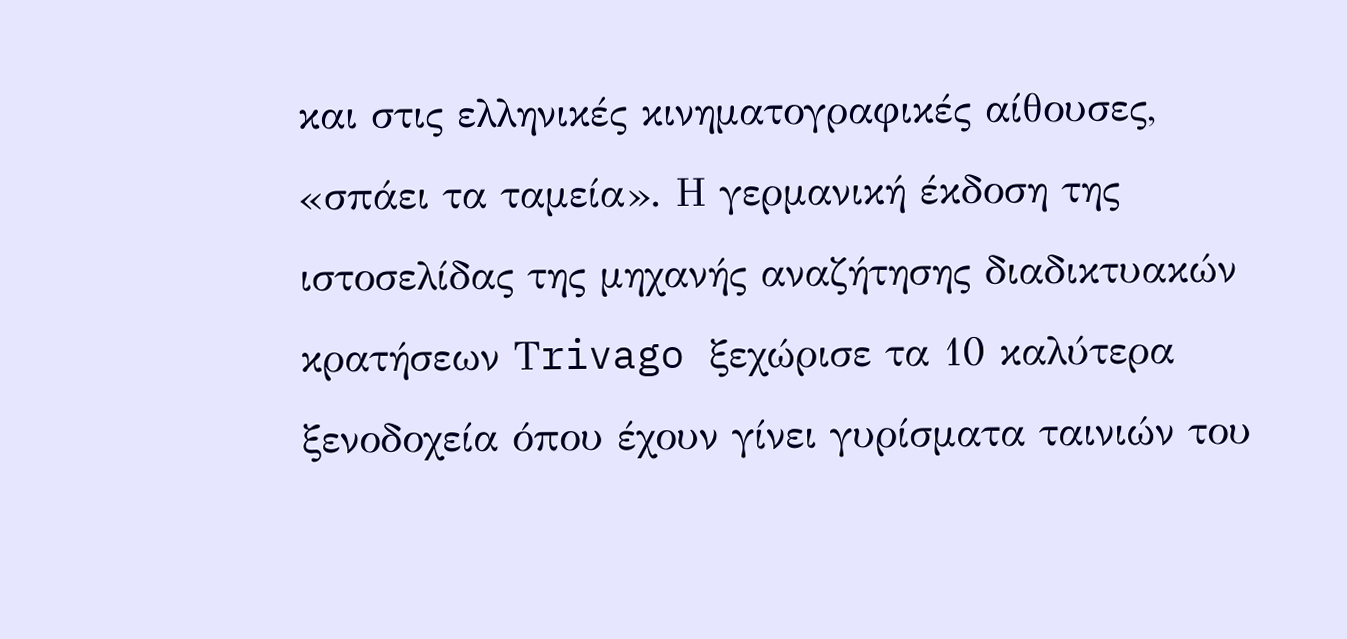και στις ελληνικές κινηματογραφικές αίθουσες, «σπάει τα ταμεία». Η γερμανική έκδοση της ιστοσελίδας της μηχανής αναζήτησης διαδικτυακών κρατήσεων Τrivago ξεχώρισε τα 10 καλύτερα ξενοδοχεία όπου έχουν γίνει γυρίσματα ταινιών του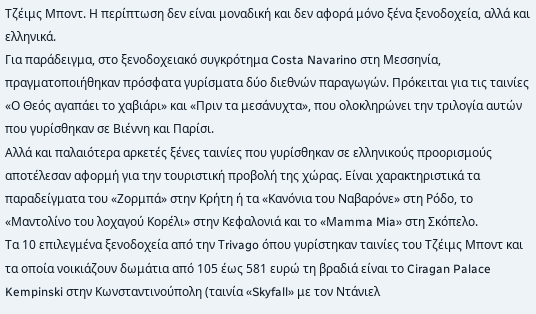Τζέιμς Μποντ. Η περίπτωση δεν είναι μοναδική και δεν αφορά μόνο ξένα ξενοδοχεία, αλλά και ελληνικά.
Για παράδειγμα, στο ξενοδοχειακό συγκρότημα Costa Navarino στη Μεσσηνία, πραγματοποιήθηκαν πρόσφατα γυρίσματα δύο διεθνών παραγωγών. Πρόκειται για τις ταινίες «Ο Θεός αγαπάει το χαβιάρι» και «Πριν τα μεσάνυχτα», που ολοκληρώνει την τριλογία αυτών που γυρίσθηκαν σε Βιέννη και Παρίσι.
Αλλά και παλαιότερα αρκετές ξένες ταινίες που γυρίσθηκαν σε ελληνικούς προορισμούς αποτέλεσαν αφορμή για την τουριστική προβολή της χώρας. Είναι χαρακτηριστικά τα παραδείγματα του «Ζορμπά» στην Κρήτη ή τα «Κανόνια του Ναβαρόνε» στη Ρόδο, το «Μαντολίνο του λοχαγού Κορέλι» στην Κεφαλονιά και το «Μamma Mia» στη Σκόπελο.
Τα 10 επιλεγμένα ξενοδοχεία από την Τrivago όπου γυρίστηκαν ταινίες του Τζέιμς Μποντ και τα οποία νοικιάζουν δωμάτια από 105 έως 581 ευρώ τη βραδιά είναι το Ciragan Palace Kempinski στην Κωνσταντινούπολη (ταινία «Skyfall» με τον Ντάνιελ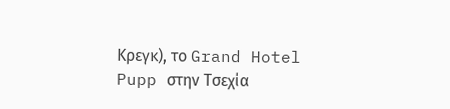Κρεγκ), το Grand Hotel Pupp στην Τσεχία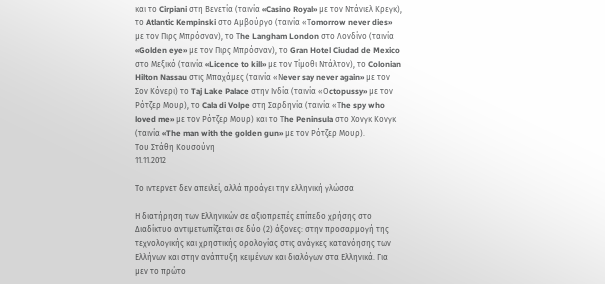και το Cirpiani στη Βενετία (ταινία «Casino Royal» με τον Ντάνιελ Κρεγκ), το Atlantic Kempinski στο Αμβούργο (ταινία «Τomorrow never dies» με τον Πιρς Μπρόσναν), το Τhe Langham London στο Λονδίνο (ταινία «Golden eye» με τον Πιρς Μπρόσναν), το Gran Hotel Ciudad de Mexico στο Μεξικό (ταινία «Licence to kill» με τον Τίμοθι Ντάλτον), το Colonian Hilton Nassau στις Μπαχάμες (ταινία «Νever say never again» με τον Σον Κόνερι) το Taj Lake Palace στην Ινδία (ταινία «Οctopussy» με τον Ρότζερ Μουρ), το Cala di Volpe στη Σαρδηνία (ταινία «Τhe spy who loved me» με τον Ρότζερ Μουρ) και το Τhe Peninsula στο Χονγκ Κονγκ (ταινία «The man with the golden gun» με τον Ρότζερ Μουρ).
Του Στάθη Κουσούνη
11.11.2012

Το ιντερνετ δεν απειλεί, αλλά προάγει την ελληνική γλώσσα

Η διατήρηση των Ελληνικών σε αξιοπρεπές επίπεδο χρήσης στο Διαδίκτυο αντιμετωπίζεται σε δύο (2) άξονες: στην προσαρμογή της τεχνολογικής και χρηστικής ορολογίας στις ανάγκες κατανόησης των Ελλήνων και στην ανάπτυξη κειμένων και διαλόγων στα Ελληνικά. Για μεν το πρώτο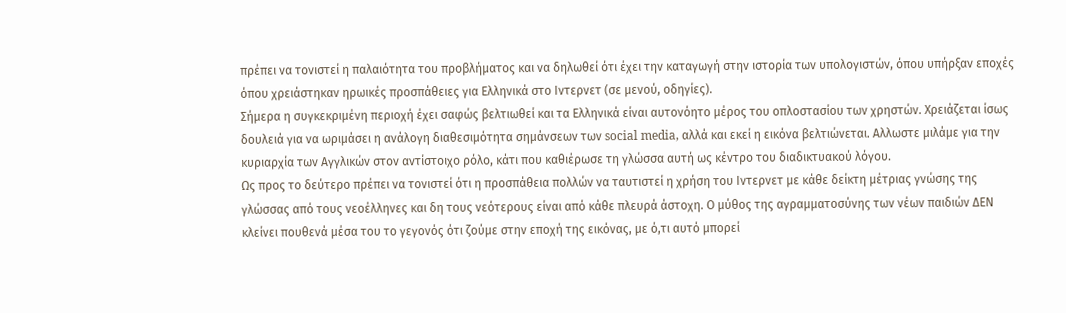πρέπει να τονιστεί η παλαιότητα του προβλήματος και να δηλωθεί ότι έχει την καταγωγή στην ιστορία των υπολογιστών, όπου υπήρξαν εποχές όπου χρειάστηκαν ηρωικές προσπάθειες για Ελληνικά στο Ιντερνετ (σε μενού, οδηγίες).
Σήμερα η συγκεκριμένη περιοχή έχει σαφώς βελτιωθεί και τα Ελληνικά είναι αυτονόητο μέρος του οπλοστασίου των χρηστών. Χρειάζεται ίσως δουλειά για να ωριμάσει η ανάλογη διαθεσιμότητα σημάνσεων των social media, αλλά και εκεί η εικόνα βελτιώνεται. Αλλωστε μιλάμε για την κυριαρχία των Αγγλικών στον αντίστοιχο ρόλο, κάτι που καθιέρωσε τη γλώσσα αυτή ως κέντρο του διαδικτυακού λόγου.
Ως προς το δεύτερο πρέπει να τονιστεί ότι η προσπάθεια πολλών να ταυτιστεί η χρήση του Ιντερνετ με κάθε δείκτη μέτριας γνώσης της γλώσσας από τους νεοέλληνες και δη τους νεότερους είναι από κάθε πλευρά άστοχη. Ο μύθος της αγραμματοσύνης των νέων παιδιών ΔΕΝ κλείνει πουθενά μέσα του το γεγονός ότι ζούμε στην εποχή της εικόνας, με ό,τι αυτό μπορεί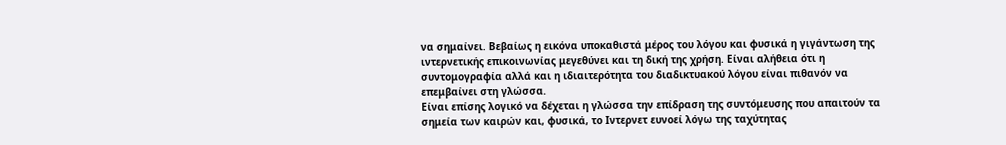να σημαίνει. Βεβαίως η εικόνα υποκαθιστά μέρος του λόγου και φυσικά η γιγάντωση της ιντερνετικής επικοινωνίας μεγεθύνει και τη δική της χρήση. Είναι αλήθεια ότι η συντομογραφία αλλά και η ιδιαιτερότητα του διαδικτυακού λόγου είναι πιθανόν να επεμβαίνει στη γλώσσα.
Είναι επίσης λογικό να δέχεται η γλώσσα την επίδραση της συντόμευσης που απαιτούν τα σημεία των καιρών και, φυσικά, το Ιντερνετ ευνοεί λόγω της ταχύτητας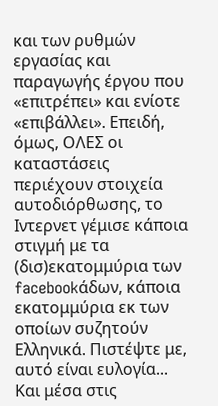και των ρυθμών εργασίας και παραγωγής έργου που «επιτρέπει» και ενίοτε «επιβάλλει». Επειδή, όμως, ΟΛΕΣ οι καταστάσεις περιέχουν στοιχεία αυτοδιόρθωσης, το Ιντερνετ γέμισε κάποια στιγμή με τα (δισ)εκατομμύρια των facebookάδων, κάποια εκατομμύρια εκ των οποίων συζητούν Ελληνικά. Πιστέψτε με, αυτό είναι ευλογία... Και μέσα στις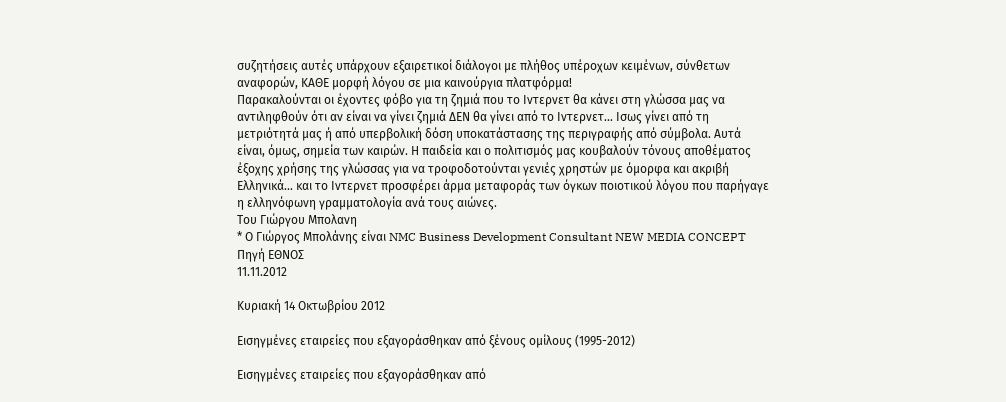συζητήσεις αυτές υπάρχουν εξαιρετικοί διάλογοι με πλήθος υπέροχων κειμένων, σύνθετων αναφορών, ΚΑΘΕ μορφή λόγου σε μια καινούργια πλατφόρμα!
Παρακαλούνται οι έχοντες φόβο για τη ζημιά που το Ιντερνετ θα κάνει στη γλώσσα μας να αντιληφθούν ότι αν είναι να γίνει ζημιά ΔΕΝ θα γίνει από το Ιντερνετ... Ισως γίνει από τη μετριότητά μας ή από υπερβολική δόση υποκατάστασης της περιγραφής από σύμβολα. Αυτά είναι, όμως, σημεία των καιρών. Η παιδεία και ο πολιτισμός μας κουβαλούν τόνους αποθέματος έξοχης χρήσης της γλώσσας για να τροφοδοτούνται γενιές χρηστών με όμορφα και ακριβή Ελληνικά... και το Ιντερνετ προσφέρει άρμα μεταφοράς των όγκων ποιοτικού λόγου που παρήγαγε η ελληνόφωνη γραμματολογία ανά τους αιώνες.
Του Γιώργου Μπολανη
* Ο Γιώργος Μπολάνης είναι NMC Business Development Consultant NEW MEDIA CONCEPT
Πηγή ΕΘΝΟΣ
11.11.2012

Κυριακή 14 Οκτωβρίου 2012

Εισηγμένες εταιρείες που εξαγοράσθηκαν από ξένους ομίλους (1995-2012)

Εισηγμένες εταιρείες που εξαγοράσθηκαν από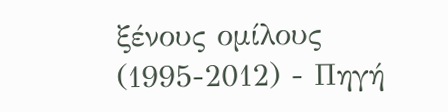ξένους ομίλους (1995-2012) - Πηγή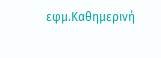εφμ.Καθημερινή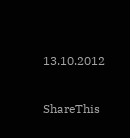13.10.2012

ShareThis